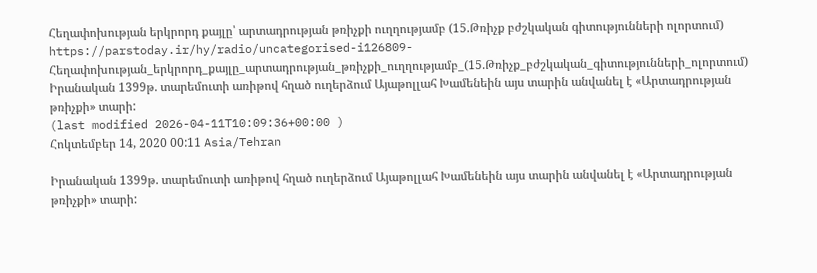Հեղափոխության երկրորդ քայլը՝ արտադրության թռիչքի ուղղությամբ (15.Թռիչք բժշկական գիտությունների ոլորտում)
https://parstoday.ir/hy/radio/uncategorised-i126809-Հեղափոխության_երկրորդ_քայլը_արտադրության_թռիչքի_ուղղությամբ_(15.Թռիչք_բժշկական_գիտությունների_ոլորտում)
Իրանական 1399թ. տարեմուտի առիթով հղած ուղերձում Այաթոլլահ Խամենեին այս տարին անվանել է «Արտադրության թռիչքի» տարի:
(last modified 2026-04-11T10:09:36+00:00 )
Հոկտեմբեր 14, 2020 00:11 Asia/Tehran

Իրանական 1399թ. տարեմուտի առիթով հղած ուղերձում Այաթոլլահ Խամենեին այս տարին անվանել է «Արտադրության թռիչքի» տարի: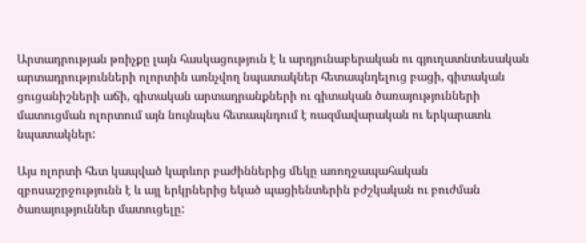Արտադրության թռիչքը լայն հասկացություն է և արդյունաբերական ու գյուղատնտեսական արտադրությունների ոլորտին առնչվող նպատակներ հետապնդելուց բացի, գիտական ցուցանիշների աճի, գիտական արտադրանքների ու գիտական ծառայությունների մատուցման ոլորտում այն նույնպես հետապնդում է ռազմավարական ու երկարատև նպատակներ:

Այս ոլորտի հետ կապված կարևոր բաժիններից մեկը առողջապահական զբոսաշրջությունն է և այլ երկրներից եկած պացիենտերին բժշկական ու բուժման ծառայություններ մատուցելը: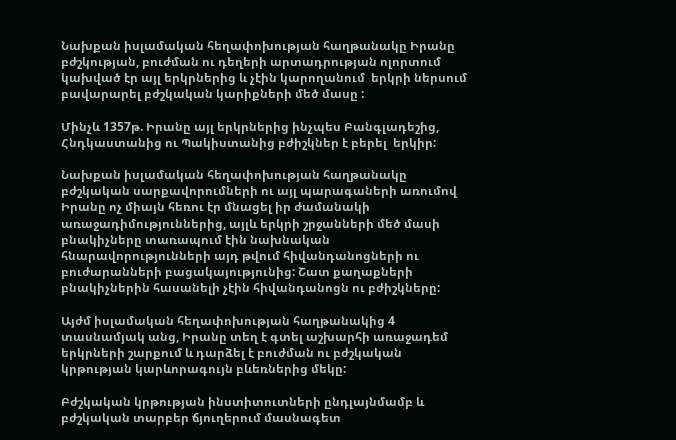Նախքան իսլամական հեղափոխության հաղթանակը Իրանը բժշկության, բուժման ու դեղերի արտադրության ոլորտում կախված էր այլ երկրներից և չէին կարողանում  երկրի ներսում բավարարել բժշկական կարիքների մեծ մասը :

Մինչև 1357թ. Իրանը այլ երկրներից ինչպես Բանգլադեշից, Հնդկաստանից ու Պակիստանից բժիշկներ է բերել  երկիր:

Նախքան իսլամական հեղափոխության հաղթանակը բժշկական սարքավորումների ու այլ պարագաների առումով Իրանը ոչ միայն հեռու էր մնացել իր ժամանակի առաջադիմություններից, այլև երկրի շրջանների մեծ մասի բնակիչները տառապում էին նախնական հնարավորությունների այդ թվում հիվանդանոցների ու բուժարանների բացակայությունից: Շատ քաղաքների բնակիչներին հասանելի չէին հիվանդանոցն ու բժիշկները:

Այժմ իսլամական հեղափոխության հաղթանակից 4 տասնամյակ անց, Իրանը տեղ է գտել աշխարհի առաջադեմ երկրների շարքում և դարձել է բուժման ու բժշկական կրթության կարևորագույն բևեռներից մեկը:

Բժշկական կրթության ինստիտուտների ընդլայնմամբ և բժշկական տարբեր ճյուղերում մասնագետ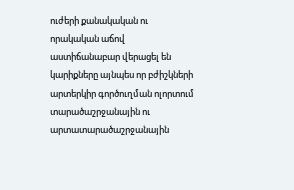ուժերի քանակական ու որակական աճով աստիճանաբար վերացել են կարիքները այնպես որ բժիշկների արտերկիր գործուղման ոլորտում տարածաշրջանային ու արտատարածաշրջանային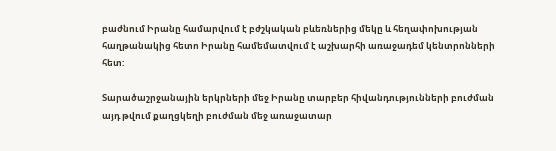բաժնում Իրանը համարվում է բժշկական բևեռներից մեկը և հեղափոխության հաղթանակից հետո Իրանը համեմատվում է աշխարհի առաջադեմ կենտրոնների հետ:

Տարածաշրջանային երկրների մեջ Իրանը տարբեր հիվանդությունների բուժման այդ թվում քաղցկեղի բուժման մեջ առաջատար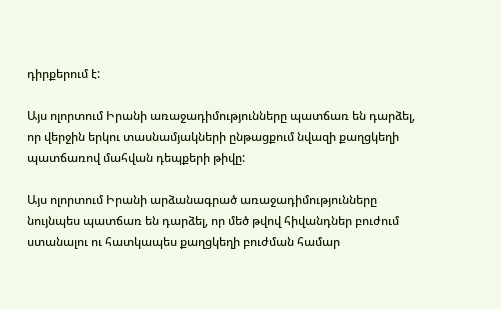դիրքերում է:

Այս ոլորտում Իրանի առաջադիմությունները պատճառ են դարձել, որ վերջին երկու տասնամյակների ընթացքում նվազի քաղցկեղի պատճառով մահվան դեպքերի թիվը:

Այս ոլորտում Իրանի արձանագրած առաջադիմությունները նույնպես պատճառ են դարձել, որ մեծ թվով հիվանդներ բուժում ստանալու ու հատկապես քաղցկեղի բուժման համար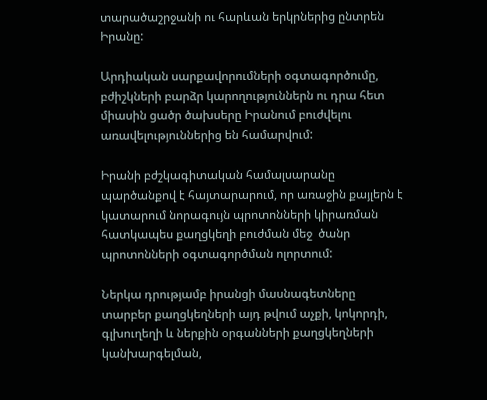տարածաշրջանի ու հարևան երկրներից ընտրեն Իրանը:

Արդիական սարքավորումների օգտագործումը, բժիշկների բարձր կարողություններն ու դրա հետ միասին ցածր ծախսերը Իրանում բուժվելու առավելություններից են համարվում:

Իրանի բժշկագիտական համալսարանը պարծանքով է հայտարարում, որ առաջին քայլերն է կատարում նորագույն պրոտոնների կիրառման հատկապես քաղցկեղի բուժման մեջ  ծանր պրոտոնների օգտագործման ոլորտում:

Ներկա դրությամբ իրանցի մասնագետները տարբեր քաղցկեղների այդ թվում աչքի, կոկորդի, գլխուղեղի և ներքին օրգանների քաղցկեղների կանխարգելման,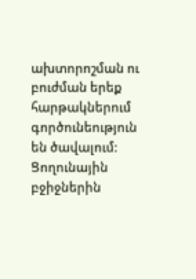ախտորոշման ու բուժման երեք հարթակներում գործունեություն են ծավալում: Ցողունային բջիջներին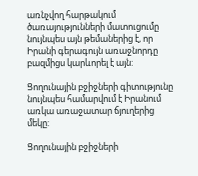առնչվող հարթակում ծառայությունների մատուցումը նույնպես այն թեմաներից է, որ Իրանի գերագույն առաջնորդը բազմիցս կարևորել է այն:

Ցողունային բջիջների գիտությունը նույնպես համարվում է Իրանում առկա առաջատար ճյուղերից մեկը:

Ցողունային բջիջների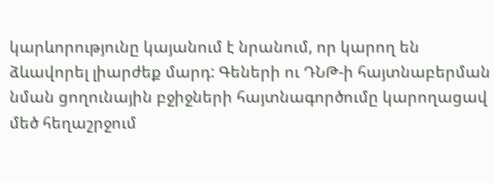կարևորությունը կայանում է նրանում, որ կարող են ձևավորել լիարժեք մարդ: Գեների ու ԴՆԹ-ի հայտնաբերման նման ցողունային բջիջների հայտնագործումը կարողացավ մեծ հեղաշրջում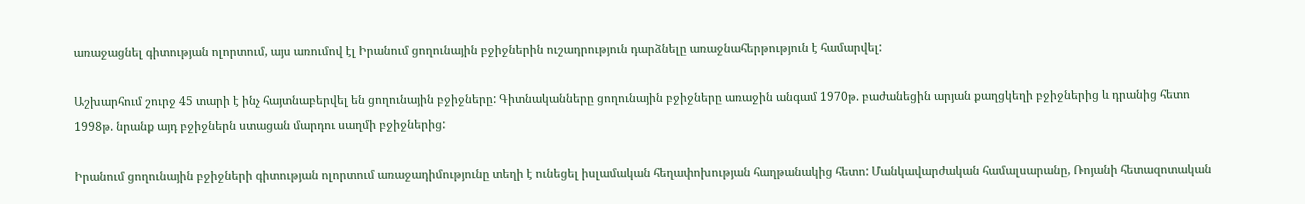առաջացնել գիտության ոլորտում, այս առումով էլ Իրանում ցողունային բջիջներին ուշադրություն դարձնելը առաջնահերթություն է համարվել:

Աշխարհում շուրջ 45 տարի է ինչ հայտնաբերվել են ցողունային բջիջները: Գիտնականները ցողունային բջիջները առաջին անգամ 1970թ. բաժանեցին արյան քաղցկեղի բջիջներից և դրանից հետո 1998թ. նրանք այդ բջիջներն ստացան մարդու սաղմի բջիջներից:

Իրանում ցողունային բջիջների գիտության ոլորտում առաջադիմությունը տեղի է ունեցել իսլամական հեղափոխության հաղթանակից հետո: Մանկավարժական համալսարանը, Ռոյանի հետազոտական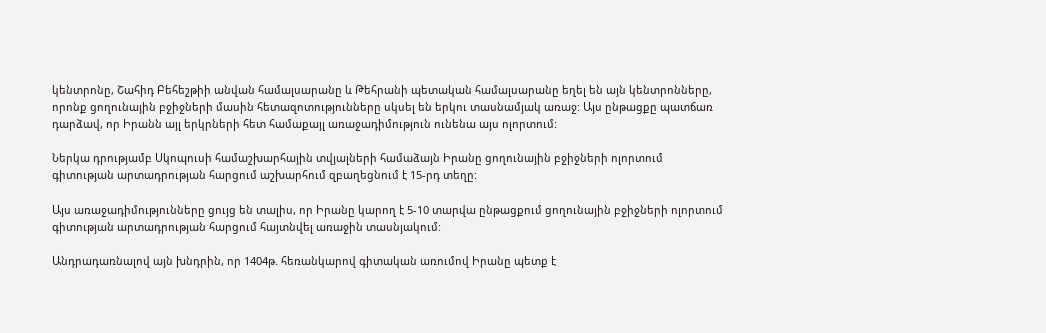կենտրոնը, Շահիդ Բեհեշթիի անվան համալսարանը և Թեհրանի պետական համալսարանը եղել են այն կենտրոնները, որոնք ցողունային բջիջների մասին հետազոտությունները սկսել են երկու տասնամյակ առաջ: Այս ընթացքը պատճառ դարձավ, որ Իրանն այլ երկրների հետ համաքայլ առաջադիմություն ունենա այս ոլորտում:

Ներկա դրությամբ Սկոպուսի համաշխարհային տվյալների համաձայն Իրանը ցողունային բջիջների ոլորտում գիտության արտադրության հարցում աշխարհում զբաղեցնում է 15-րդ տեղը:

Այս առաջադիմությունները ցույց են տալիս, որ Իրանը կարող է 5-10 տարվա ընթացքում ցողունային բջիջների ոլորտում գիտության արտադրության հարցում հայտնվել առաջին տասնյակում:

Անդրադառնալով այն խնդրին, որ 1404թ. հեռանկարով գիտական առումով Իրանը պետք է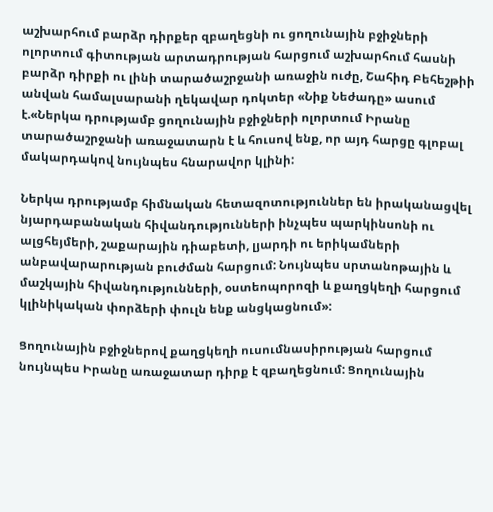աշխարհում բարձր դիրքեր զբաղեցնի ու ցողունային բջիջների ոլորտում գիտության արտադրության հարցում աշխարհում հասնի բարձր դիրքի ու լինի տարածաշրջանի առաջին ուժը, Շահիդ Բեհեշթիի անվան համալսարանի ղեկավար դոկտեր «Նիք Նեժադը» ասում է.«Ներկա դրությամբ ցողունային բջիջների ոլորտում Իրանը տարածաշրջանի առաջատարն է և հուսով ենք, որ այդ հարցը գլոբալ մակարդակով նույնպես հնարավոր կլինի:

Ներկա դրությամբ հիմնական հետազոտություններ են իրականացվել նյարդաբանական հիվանդությունների ինչպես պարկինսոնի ու ալցհեյմերի, շաքարային դիաբետի, լյարդի ու երիկամների անբավարարության բուժման հարցում: Նույնպես սրտանոթային և մաշկային հիվանդությունների, օստեոպորոզի և քաղցկեղի հարցում կլինիկական փորձերի փուլն ենք անցկացնում»:

Ցողունային բջիջներով քաղցկեղի ուսումնասիրության հարցում նույնպես Իրանը առաջատար դիրք է զբաղեցնում: Ցողունային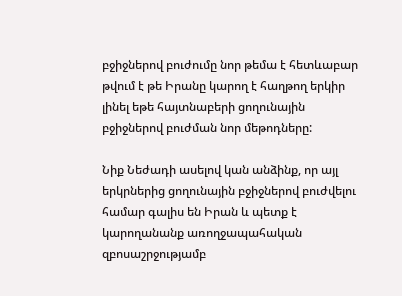բջիջներով բուժումը նոր թեմա է հետևաբար թվում է թե Իրանը կարող է հաղթող երկիր լինել եթե հայտնաբերի ցողունային բջիջներով բուժման նոր մեթոդները:

Նիք Նեժադի ասելով կան անձինք, որ այլ երկրներից ցողունային բջիջներով բուժվելու համար գալիս են Իրան և պետք է կարողանանք առողջապահական զբոսաշրջությամբ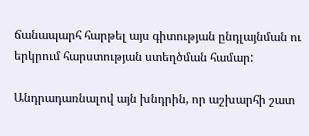ճանապարհ հարթել այս գիտության ընդլայնման ու երկրում հարստության ստեղծման համար:

Անդրադառնալով այն խնդրին, որ աշխարհի շատ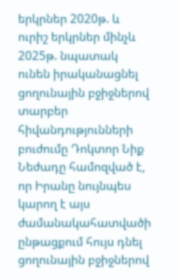երկրներ 2020թ. և ուրիշ երկրներ մինչև 2025թ. նպատակ ունեն իրականացնել ցողունային բջիջներով  տարբեր հիվանդությունների բուժումը Դոկտոր Նիք Նեժադը համոզված է, որ Իրանը նույնպես կարող է այս ժամանակահատվածի ընթացքում հույս դնել ցողունային բջիջներով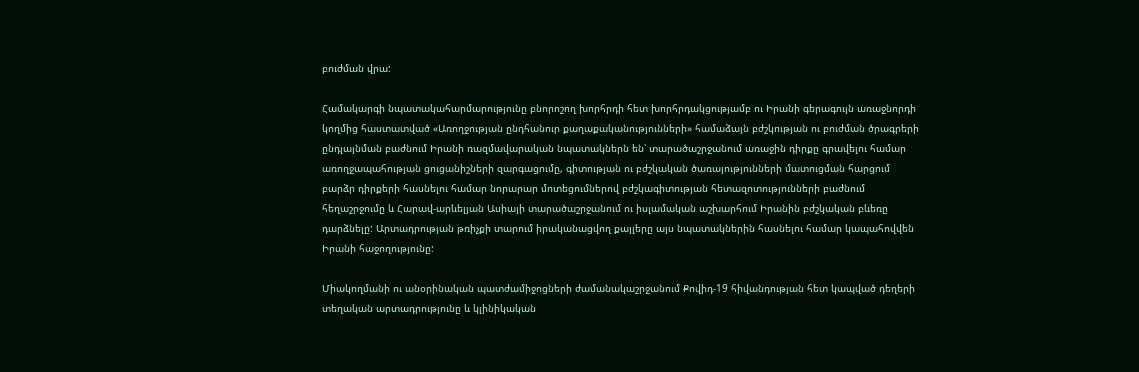բուժման վրա:

Համակարգի նպատակահարմարությունը բնորոշող խորհրդի հետ խորհրդակցությամբ ու Իրանի գերագույն առաջնորդի կողմից հաստատված «Առողջության ընդհանուր քաղաքականությունների» համաձայն բժշկության ու բուժման ծրագրերի ընդլայնման բաժնում Իրանի ռազմավարական նպատակներն են՝ տարածաշրջանում առաջին դիրքը գրավելու համար առողջապահության ցուցանիշների զարգացումը, գիտության ու բժշկական ծառայությունների մատուցման հարցում բարձր դիրքերի հասնելու համար նորարար մոտեցումներով բժշկագիտության հետազոտությունների բաժնում հեղաշրջումը և Հարավ-արևելյան Ասիայի տարածաշրջանում ու իսլամական աշխարհում Իրանին բժշկական բևեռը դարձնելը: Արտադրության թռիչքի տարում իրականացվող քայլերը այս նպատակներին հասնելու համար կապահովվեն Իրանի հաջողությունը:

Միակողմանի ու անօրինական պատժամիջոցների ժամանակաշրջանում Քովիդ-19 հիվանդության հետ կապված դեղերի տեղական արտադրությունը և կլինիկական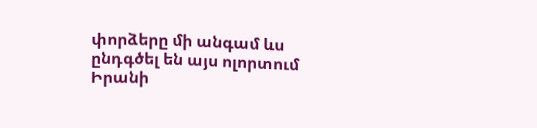փորձերը մի անգամ ևս ընդգծել են այս ոլորտում Իրանի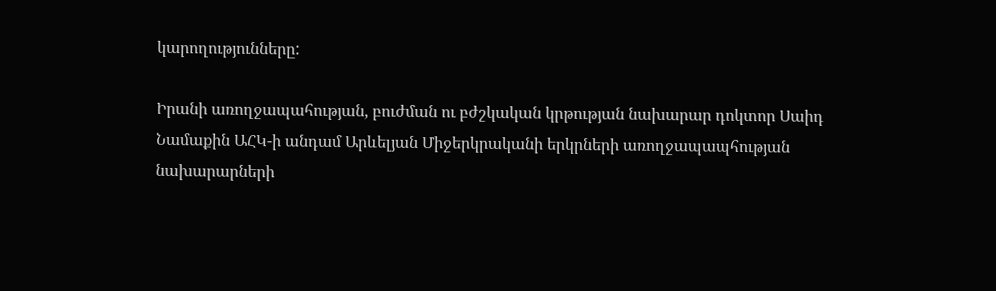կարողությունները:

Իրանի առողջապահության, բուժման ու բժշկական կրթության նախարար դոկտոր Սաիդ Նամաքին ԱՀԿ-ի անդամ Արևելյան Միջերկրականի երկրների առողջապապհության նախարարների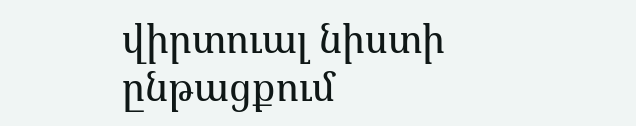վիրտուալ նիստի ընթացքում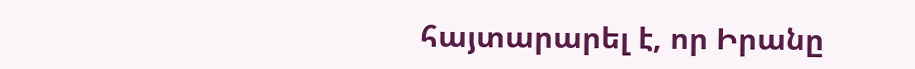հայտարարել է, որ Իրանը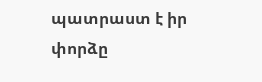պատրաստ է իր փորձը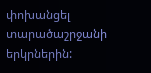փոխանցել տարածաշրջանի երկրներին: